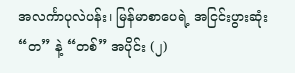အလင်္ကာပုလဲပန်း၊ မြန်မာစာပေရဲ့ အငြင်းပွားဆုံး “တ” နဲ့ “တစ်” အပိုင်း (၂)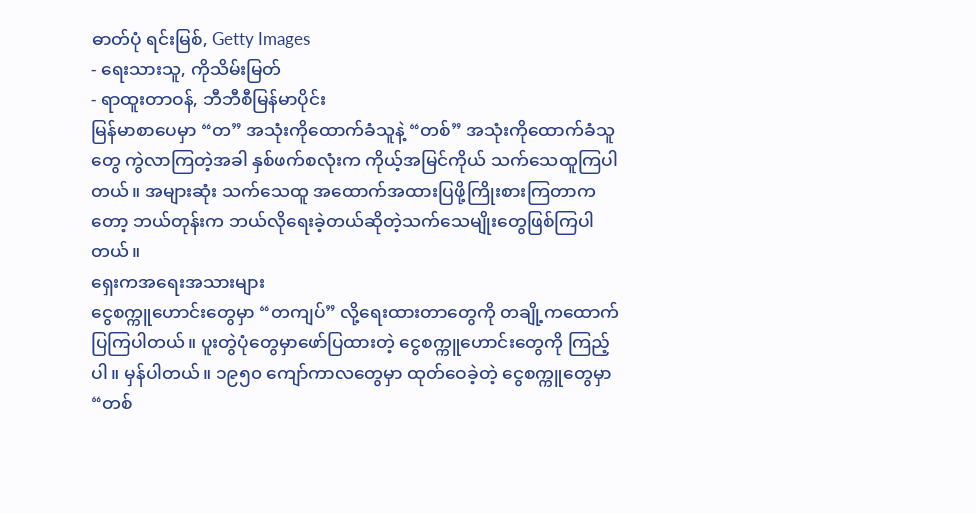ဓာတ်ပုံ ရင်းမြစ်, Getty Images
- ရေးသားသူ, ကိုသိမ်းမြတ်
- ရာထူးတာဝန်, ဘီဘီစီမြန်မာပိုင်း
မြန်မာစာပေမှာ “တ” အသုံးကိုထောက်ခံသူနဲ့ “တစ်” အသုံးကိုထောက်ခံသူတွေ ကွဲလာကြတဲ့အခါ နှစ်ဖက်စလုံးက ကိုယ့်အမြင်ကိုယ် သက်သေထူကြပါတယ်။ အများဆုံး သက်သေထူ အထောက်အထားပြဖို့ကြိုးစားကြတာကတော့ ဘယ်တုန်းက ဘယ်လိုရေးခဲ့တယ်ဆိုတဲ့သက်သေမျိုးတွေဖြစ်ကြပါတယ်။
ရှေးကအရေးအသားများ
ငွေစက္ကူဟောင်းတွေမှာ “တကျပ်” လို့ရေးထားတာတွေကို တချို့ကထောက်ပြကြပါတယ်။ ပူးတွဲပုံတွေမှာဖော်ပြထားတဲ့ ငွေစက္ကူဟောင်းတွေကို ကြည့်ပါ။ မှန်ပါတယ်။ ၁၉၅၀ ကျော်ကာလတွေမှာ ထုတ်ဝေခဲ့တဲ့ ငွေစက္ကူတွေမှာ “တစ်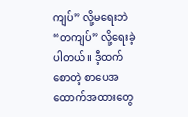ကျပ်” လို့မရေးဘဲ “တကျပ်” လို့ရေးခဲ့ပါတယ်။ ဒီ့ထက်စောတဲ့ စာပေအထောက်အထားတွေ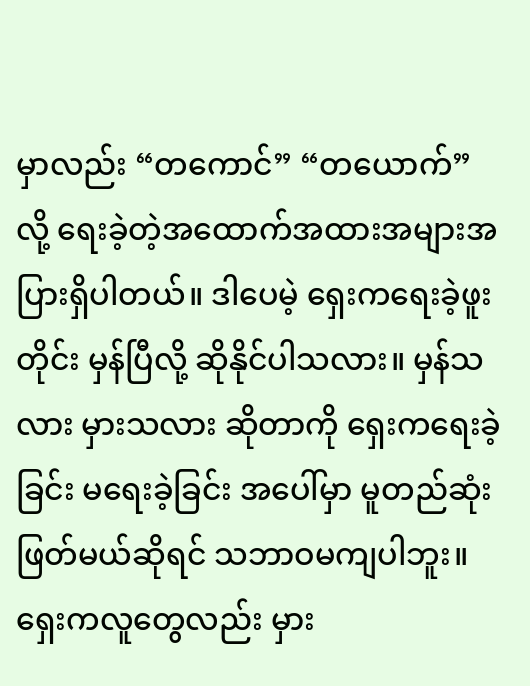မှာလည်း “တကောင်” “တယောက်” လို့ ရေးခဲ့တဲ့အထောက်အထားအများအပြားရှိပါတယ်။ ဒါပေမဲ့ ရှေးကရေးခဲ့ဖူးတိုင်း မှန်ပြီလို့ ဆိုနိုင်ပါသလား။ မှန်သလား မှားသလား ဆိုတာကို ရှေးကရေးခဲ့ခြင်း မရေးခဲ့ခြင်း အပေါ်မှာ မူတည်ဆုံးဖြတ်မယ်ဆိုရင် သဘာဝမကျပါဘူး။ ရှေးကလူတွေလည်း မှား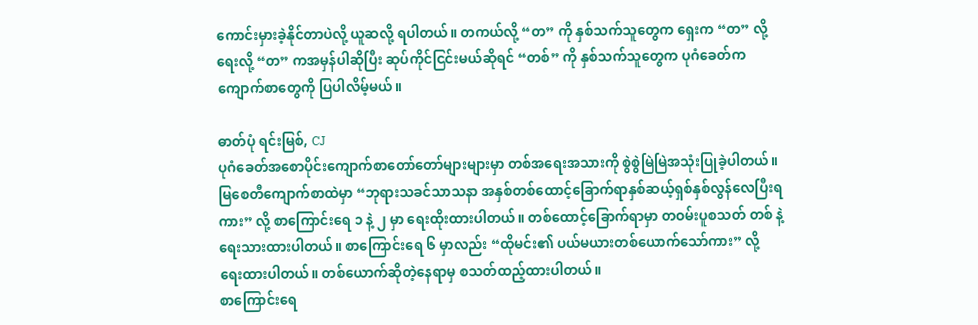ကောင်းမှားခဲ့နိုင်တာပဲလို့ ယူဆလို့ ရပါတယ်။ တကယ်လို့ “တ” ကို နှစ်သက်သူတွေက ရှေးက “တ” လို့ရေးလို့ “တ” ကအမှန်ပါဆိုပြီး ဆုပ်ကိုင်ငြင်းမယ်ဆိုရင် “တစ်” ကို နှစ်သက်သူတွေက ပုဂံခေတ်က ကျောက်စာတွေကို ပြပါလိမ့်မယ်။

ဓာတ်ပုံ ရင်းမြစ်, CJ
ပုဂံခေတ်အစောပိုင်းကျောက်စာတော်တော်များများမှာ တစ်အရေးအသားကို စွဲစွဲမြဲမြဲအသုံးပြုခဲ့ပါတယ်။ မြစေတီကျောက်စာထဲမှာ “ဘုရားသခင်သာသနာ အနှစ်တစ်ထောင့်ခြောက်ရာနှစ်ဆယ့်ရှစ်နှစ်လွန်လေပြီးရကား” လို့ စာကြောင်းရေ ၁ နဲ့ ၂ မှာ ရေးထိုးထားပါတယ်။ တစ်ထောင့်ခြောက်ရာမှာ တဝမ်းပူစသတ် တစ် နဲ့ ရေးသားထားပါတယ်။ စာကြောင်းရေ ၆ မှာလည်း “ထိုမင်း၏ ပယ်မယားတစ်ယောက်သော်ကား” လို့ ရေးထားပါတယ်။ တစ်ယောက်ဆိုတဲ့နေရာမှ စသတ်ထည့်ထားပါတယ်။
စာကြောင်းရေ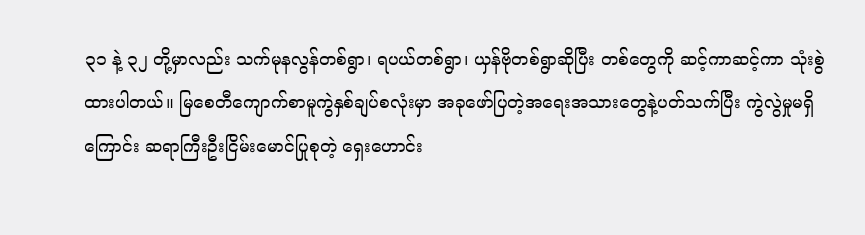၃၁ နဲ့ ၃၂ တို့မှာလည်း သက်မုနလွန်တစ်ရွာ၊ ရပယ်တစ်ရွာ၊ ယှန်ဗိုတစ်ရွာဆိုပြီး တစ်တွေကို ဆင့်ကာဆင့်ကာ သုံးစွဲထားပါတယ်။ မြစေတီကျောက်စာမူကွဲနှစ်ချပ်စလုံးမှာ အခုဖော်ပြတဲ့အရေးအသားတွေနဲ့ပတ်သက်ပြီး ကွဲလွဲမှုမရှိကြောင်း ဆရာကြီးဦးငြိမ်းမောင်ပြုစုတဲ့ ရှေးဟောင်း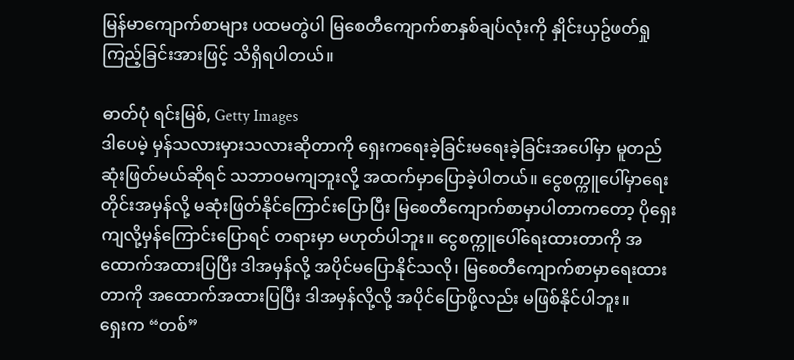မြန်မာကျောက်စာများ ပထမတွဲပါ မြစေတီကျောက်စာနှစ်ချပ်လုံးကို နှိုင်းယှဥ်ဖတ်ရှုကြည့်ခြင်းအားဖြင့် သိရှိရပါတယ်။

ဓာတ်ပုံ ရင်းမြစ်, Getty Images
ဒါပေမဲ့ မှန်သလားမှားသလားဆိုတာကို ရှေးကရေးခဲ့ခြင်းမရေးခဲ့ခြင်းအပေါ်မှာ မူတည်ဆုံးဖြတ်မယ်ဆိုရင် သဘာဝမကျဘူးလို့ အထက်မှာပြောခဲ့ပါတယ်။ ငွေစက္ကူပေါ်မှာရေးတိုင်းအမှန်လို့ မဆုံးဖြတ်နိုင်ကြောင်းပြောပြီး မြစေတီကျောက်စာမှာပါတာကတော့ ပိုရှေးကျလို့မှန်ကြောင်းပြောရင် တရားမှာ မဟုတ်ပါဘူး။ ငွေစက္ကူပေါ်ရေးထားတာကို အထောက်အထားပြပြီး ဒါအမှန်လို့ အပိုင်မပြောနိုင်သလို၊ မြစေတီကျောက်စာမှာရေးထားတာကို အထောက်အထားပြပြီး ဒါအမှန်လို့လို့ အပိုင်ပြောဖို့လည်း မဖြစ်နိုင်ပါဘူး။
ရှေးက “တစ်”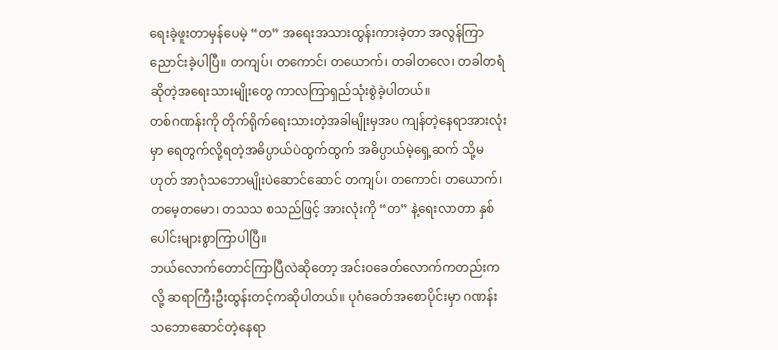ရေးခဲ့ဖူးတာမှန်ပေမဲ့ “တ” အရေးအသားထွန်းကားခဲ့တာ အလွန်ကြာညောင်းခဲ့ပါပြီ။ တကျပ်၊ တကောင်၊ တယောက်၊ တခါတလေ၊ တခါတရံဆိုတဲ့အရေးသားမျိုးတွေ ကာလကြာရှည်သုံးစွဲခဲ့ပါတယ်။
တစ်ဂဏန်းကို တိုက်ရိုက်ရေးသားတဲ့အခါမျိုးမှအပ ကျန်တဲ့နေရာအားလုံးမှာ ရေတွက်လို့ရတဲ့အဓိပ္ပာယ်ပဲထွက်ထွက် အဓိပ္ပာယ်မဲ့ရှေ့ဆက် သို့မဟုတ် အာဂုံသဘောမျိုးပဲဆောင်ဆောင် တကျပ်၊ တကောင်၊ တယောက်၊ တမေ့တမော၊ တသသ စသည်ဖြင့် အားလုံးကို “တ” နဲ့ရေးလာတာ နှစ်ပေါင်းများစွာကြာပါပြီ။
ဘယ်လောက်တောင်ကြာပြီလဲဆိုတော့ အင်းဝခေတ်လောက်ကတည်းကလို့ ဆရာကြီးဦးထွန်းတင့်ကဆိုပါတယ်။ ပုဂံခေတ်အစောပိုင်းမှာ ဂဏန်းသဘောဆောင်တဲ့နေရာ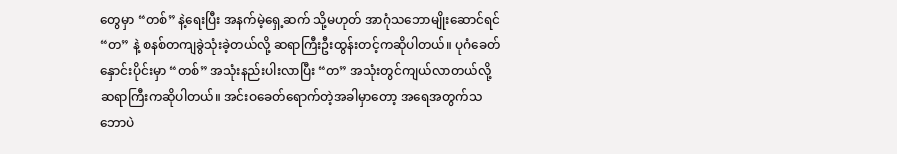တွေမှာ “တစ်” နဲ့ရေးပြီး အနက်မဲ့ရှေ့ဆက် သို့မဟုတ် အာဂုံသဘောမျိုးဆောင်ရင် “တ” နဲ့ စနစ်တကျခွဲသုံးခဲ့တယ်လို့ ဆရာကြီးဦးထွန်းတင့်ကဆိုပါတယ်။ ပုဂံခေတ်နှောင်းပိုင်းမှာ “တစ်” အသုံးနည်းပါးလာပြီး “တ” အသုံးတွင်ကျယ်လာတယ်လို့ ဆရာကြီးကဆိုပါတယ်။ အင်းဝခေတ်ရောက်တဲ့အခါမှာတော့ အရေအတွက်သဘောပဲ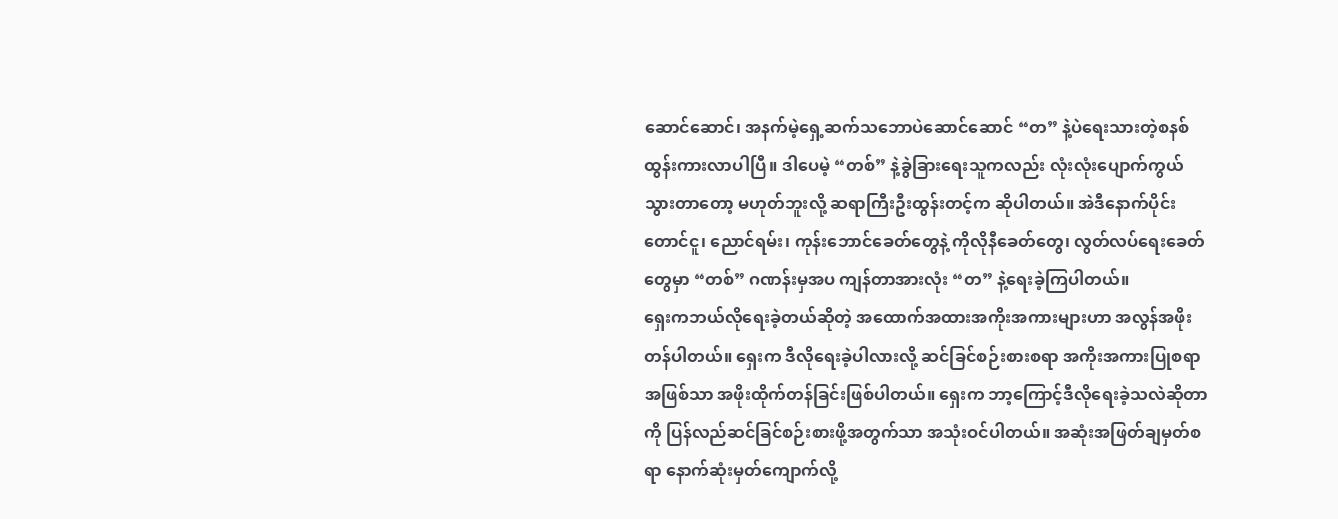ဆောင်ဆောင်၊ အနက်မဲ့ရှေ့ဆက်သဘောပဲဆောင်ဆောင် “တ” နဲ့ပဲရေးသားတဲ့စနစ် ထွန်းကားလာပါပြီ။ ဒါပေမဲ့ “တစ်” နဲ့ခွဲခြားရေးသူကလည်း လုံးလုံးပျောက်ကွယ်သွားတာတော့ မဟုတ်ဘူးလို့ ဆရာကြီးဦးထွန်းတင့်က ဆိုပါတယ်။ အဲဒီနောက်ပိုင်း တောင်ငူ၊ ညောင်ရမ်း၊ ကုန်းဘောင်ခေတ်တွေနဲ့ ကိုလိုနီခေတ်တွေ၊ လွတ်လပ်ရေးခေတ်တွေမှာ “တစ်” ဂဏန်းမှအပ ကျန်တာအားလုံး “တ” နဲ့ရေးခဲ့ကြပါတယ်။
ရှေးကဘယ်လိုရေးခဲ့တယ်ဆိုတဲ့ အထောက်အထားအကိုးအကားများဟာ အလွန်အဖိုးတန်ပါတယ်။ ရှေးက ဒီလိုရေးခဲ့ပါလားလို့ ဆင်ခြင်စဉ်းစားစရာ အကိုးအကားပြုစရာအဖြစ်သာ အဖိုးထိုက်တန်ခြင်းဖြစ်ပါတယ်။ ရှေးက ဘာ့ကြောင့်ဒီလိုရေးခဲ့သလဲဆိုတာကို ပြန်လည်ဆင်ခြင်စဉ်းစားဖို့အတွက်သာ အသုံးဝင်ပါတယ်။ အဆုံးအဖြတ်ချမှတ်စရာ နောက်ဆုံးမှတ်ကျောက်လို့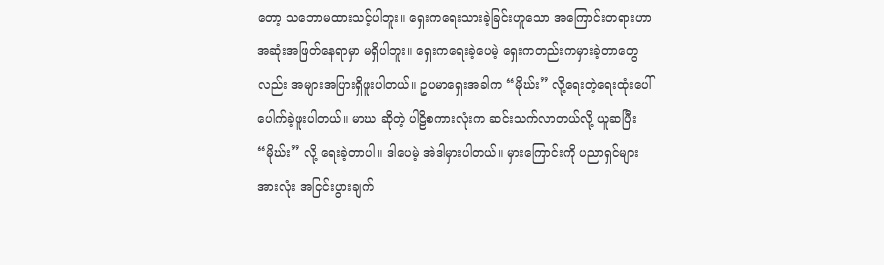တော့ သဘောမထားသင့်ပါဘူး။ ရှေးကရေးသားခဲ့ခြင်းဟူသော အကြောင်းတရားဟာ အဆုံးအဖြတ်နေရာမှာ မရှိပါဘူး။ ရှေးကရေးခဲ့ပေမဲ့ ရှေးကတည်းကမှားခဲ့တာတွေလည်း အများအပြားရှိဖူးပါတယ်။ ဥပမာရှေးအခါက “မိုဃ်း” လို့ရေးတဲ့ရေးထုံးပေါ်ပေါက်ခဲ့ဖူးပါတယ်။ မာဃ ဆိုတဲ့ ပါဠိစကားလုံးက ဆင်းသက်လာတယ်လို့ ယူဆပြီး “မိုဃ်း” လို့ ရေးခဲ့တာပါ။ ဒါပေမဲ့ အဲဒါမှားပါတယ်။ မှားကြောင်းကို ပညာရှင်များအားလုံး အငြင်းပွားချက်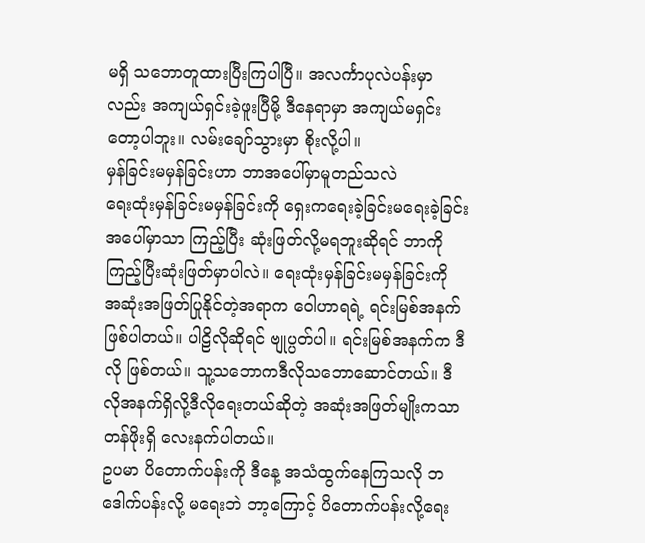မရှိ သဘောတူထားပြီးကြပါပြီ။ အလင်္ကာပုလဲပန်းမှာလည်း အကျယ်ရှင်းခဲ့ဖူးပြီမို့ ဒီနေရာမှာ အကျယ်မရှင်းတော့ပါဘူး။ လမ်းချော်သွားမှာ စိုးလို့ပါ။
မှန်ခြင်းမမှန်ခြင်းဟာ ဘာအပေါ်မှာမူတည်သလဲ
ရေးထုံးမှန်ခြင်းမမှန်ခြင်းကို ရှေးကရေးခဲ့ခြင်းမရေးခဲ့ခြင်းအပေါ်မှာသာ ကြည့်ပြီး ဆုံးဖြတ်လို့မရဘူးဆိုရင် ဘာကိုကြည့်ပြီးဆုံးဖြတ်မှာပါလဲ။ ရေးထုံးမှန်ခြင်းမမှန်ခြင်းကို အဆုံးအဖြတ်ပြုနိုင်တဲ့အရာက ဝေါဟာရရဲ့ ရင်းမြစ်အနက် ဖြစ်ပါတယ်။ ပါဠိလိုဆိုရင် ဗျုပ္ပတ်ပါ။ ရင်းမြစ်အနက်က ဒီလို ဖြစ်တယ်။ သူ့သဘောကဒီလိုသဘောဆောင်တယ်။ ဒီလိုအနက်ရှိလို့ဒီလိုရေးတယ်ဆိုတဲ့ အဆုံးအဖြတ်မျိုးကသာ တန်ဖိုးရှိ လေးနက်ပါတယ်။
ဥပမာ ပိတောက်ပန်းကို ဒီနေ့ အသံထွက်နေကြသလို ဘဒေါက်ပန်းလို့ မရေးဘဲ ဘာ့ကြောင့် ပိတောက်ပန်းလို့ရေး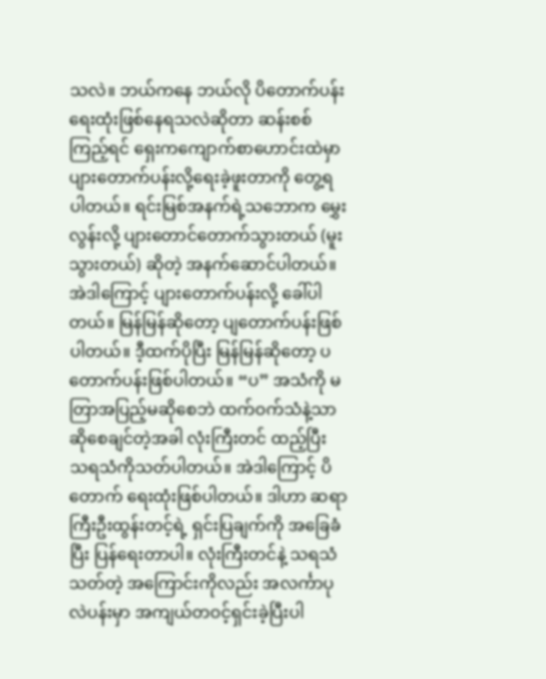သလဲ။ ဘယ်ကနေ ဘယ်လို ပိတောက်ပန်းရေးထုံးဖြစ်နေရသလဲဆိုတာ ဆန်းစစ်ကြည့်ရင် ရှေးကကျောက်စာဟောင်းထဲမှာ ပျားတောက်ပန်းလို့ရေးခဲ့ဖူးတာကို တွေ့ရပါတယ်။ ရင်းမြစ်အနက်ရဲ့သဘောက မွှေးလွန်းလို့ ပျားတောင်တောက်သွားတယ် (မူးသွားတယ်) ဆိုတဲ့ အနက်ဆောင်ပါတယ်။ အဲဒါကြောင့် ပျားတောက်ပန်းလို့ ခေါ်ပါတယ်။ မြန်မြန်ဆိုတော့ ပျတောက်ပန်းဖြစ်ပါတယ်။ ဒီ့ထက်ပိုပြီး မြန်မြန်ဆိုတော့ ပတောက်ပန်းဖြစ်ပါတယ်။ “ပ” အသံကို မတြာအပြည့်မဆိုစေဘဲ ထက်ဝက်သံနဲ့သာဆိုစေချင်တဲ့အခါ လုံးကြီးတင် ထည့်ပြီး သရသံကိုသတ်ပါတယ်။ အဲဒါကြောင့် ပိတောက် ရေးထုံးဖြစ်ပါတယ်။ ဒါဟာ ဆရာကြီးဦးထွန်းတင့်ရဲ့ ရှင်းပြချက်ကို အခြေခံပြီး ပြန်ရေးတာပါ။ လုံးကြီးတင်နဲ့ သရသံသတ်တဲ့ အကြောင်းကိုလည်း အလင်္ကာပုလဲပန်းမှာ အကျယ်တဝင့်ရှင်းခဲ့ပြီးပါ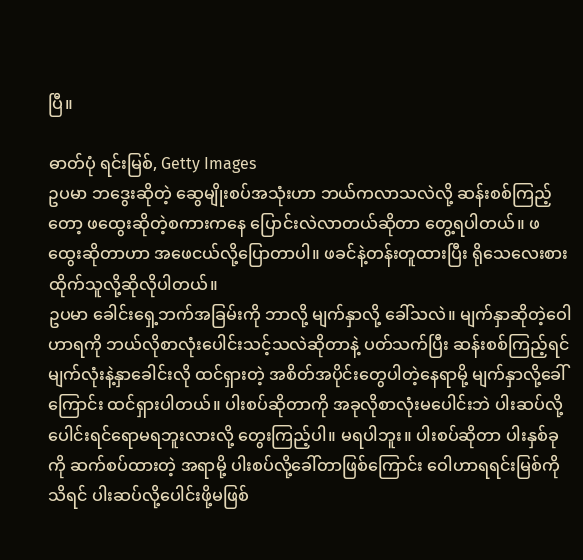ပြီ။

ဓာတ်ပုံ ရင်းမြစ်, Getty Images
ဥပမာ ဘဒွေးဆိုတဲ့ ဆွေမျိုးစပ်အသုံးဟာ ဘယ်ကလာသလဲလို့ ဆန်းစစ်ကြည့်တော့ ဖထွေးဆိုတဲ့စကားကနေ ပြောင်းလဲလာတယ်ဆိုတာ တွေ့ရပါတယ်။ ဖထွေးဆိုတာဟာ အဖေငယ်လို့ပြောတာပါ။ ဖခင်နဲ့တန်းတူထားပြီး ရိုသေလေးစားထိုက်သူလို့ဆိုလိုပါတယ်။
ဥပမာ ခေါင်းရှေ့ဘက်အခြမ်းကို ဘာလို့ မျက်နှာလို့ ခေါ်သလဲ။ မျက်နှာဆိုတဲ့ဝေါဟာရကို ဘယ်လိုစာလုံးပေါင်းသင့်သလဲဆိုတာနဲ့ ပတ်သက်ပြီး ဆန်းစစ်ကြည့်ရင် မျက်လုံးနဲ့နှာခေါင်းလို ထင်ရှားတဲ့ အစိတ်အပိုင်းတွေပါတဲ့နေရာမို့ မျက်နှာလို့ခေါ်ကြောင်း ထင်ရှားပါတယ်။ ပါးစပ်ဆိုတာကို အခုလိုစာလုံးမပေါင်းဘဲ ပါးဆပ်လို့ပေါင်းရင်ရောမရဘူးလားလို့ တွေးကြည့်ပါ။ မရပါဘူး။ ပါးစပ်ဆိုတာ ပါးနှစ်ခုကို ဆက်စပ်ထားတဲ့ အရာမို့ ပါးစပ်လို့ခေါ်တာဖြစ်ကြောင်း ဝေါဟာရရင်းမြစ်ကိုသိရင် ပါးဆပ်လို့ပေါင်းဖို့မဖြစ်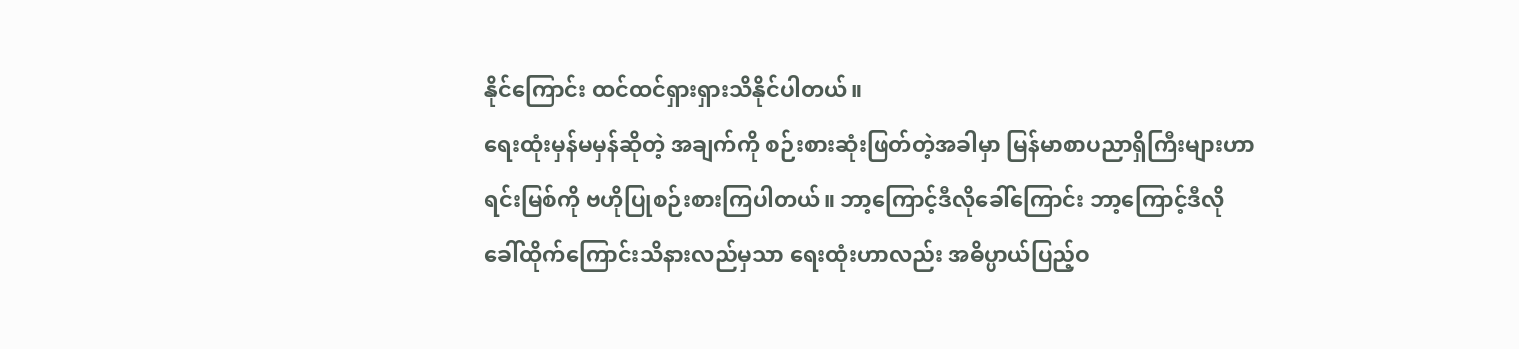နိုင်ကြောင်း ထင်ထင်ရှားရှားသိနိုင်ပါတယ်။
ရေးထုံးမှန်မမှန်ဆိုတဲ့ အချက်ကို စဉ်းစားဆုံးဖြတ်တဲ့အခါမှာ မြန်မာစာပညာရှိကြီးများဟာ ရင်းမြစ်ကို ဗဟိုပြုစဉ်းစားကြပါတယ်။ ဘာ့ကြောင့်ဒီလိုခေါ်ကြောင်း ဘာ့ကြောင့်ဒီလိုခေါ်ထိုက်ကြောင်းသိနားလည်မှသာ ရေးထုံးဟာလည်း အဓိပ္ပာယ်ပြည့်ဝ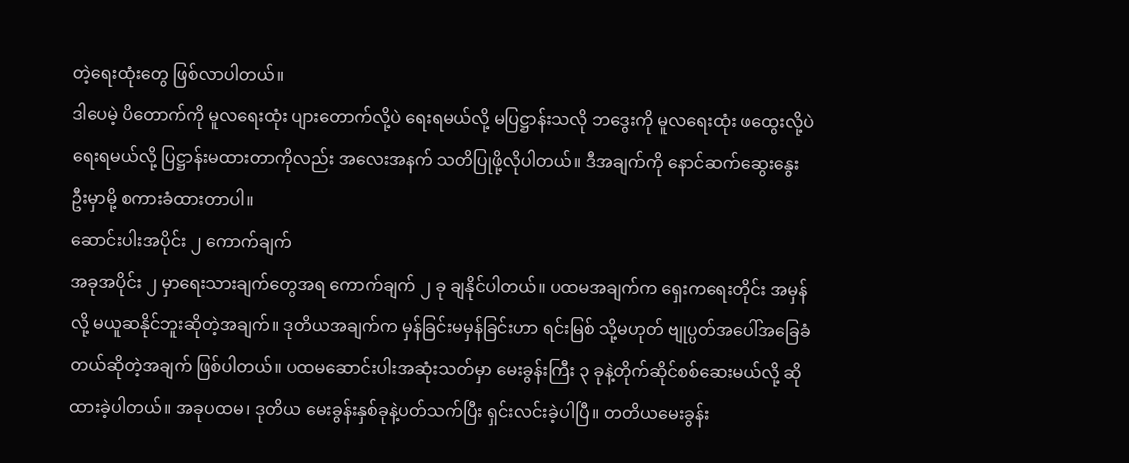တဲ့ရေးထုံးတွေ ဖြစ်လာပါတယ်။
ဒါပေမဲ့ ပိတောက်ကို မူလရေးထုံး ပျားတောက်လို့ပဲ ရေးရမယ်လို့ မပြဋ္ဌာန်းသလို ဘဒွေးကို မူလရေးထုံး ဖထွေးလို့ပဲ ရေးရမယ်လို့ ပြဋ္ဌာန်းမထားတာကိုလည်း အလေးအနက် သတိပြုဖို့လိုပါတယ်။ ဒီအချက်ကို နောင်ဆက်ဆွေးနွေးဦးမှာမို့ စကားခံထားတာပါ။
ဆောင်းပါးအပိုင်း ၂ ကောက်ချက်
အခုအပိုင်း ၂ မှာရေးသားချက်တွေအရ ကောက်ချက် ၂ ခု ချနိုင်ပါတယ်။ ပထမအချက်က ရှေးကရေးတိုင်း အမှန်လို့ မယူဆနိုင်ဘူးဆိုတဲ့အချက်။ ဒုတိယအချက်က မှန်ခြင်းမမှန်ခြင်းဟာ ရင်းမြစ် သို့မဟုတ် ဗျုပ္ပတ်အပေါ်အခြေခံတယ်ဆိုတဲ့အချက် ဖြစ်ပါတယ်။ ပထမဆောင်းပါးအဆုံးသတ်မှာ မေးခွန်းကြီး ၃ ခုနဲ့တိုက်ဆိုင်စစ်ဆေးမယ်လို့ ဆိုထားခဲ့ပါတယ်။ အခုပထမ၊ ဒုတိယ မေးခွန်းနှစ်ခုနဲ့ပတ်သက်ပြီး ရှင်းလင်းခဲ့ပါပြီ။ တတိယမေးခွန်း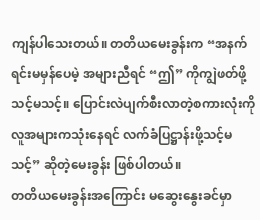ကျန်ပါသေးတယ်။ တတိယမေးခွန်းက “အနက်ရင်းမမှန်ပေမဲ့ အများညီရင် “ဤ” ကိုကျွဲဖတ်ဖို့သင့်မသင့်။ ပြောင်းလဲပျက်စီးလာတဲ့စကားလုံးကို လူအများကသုံးနေရင် လက်ခံပြဋ္ဌာန်းဖို့သင့်မသင့်” ဆိုတဲ့မေးခွန်း ဖြစ်ပါတယ်။
တတိယမေးခွန်းအကြောင်း မဆွေးနွေးခင်မှာ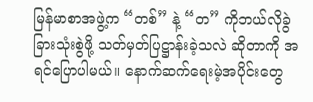မြန်မာစာအဖွဲ့က “တစ်” နဲ့ “တ” ကိုဘယ်လိုခွဲခြားသုံးစွဲဖို့ သတ်မှတ်ပြဋ္ဌာန်းခဲ့သလဲ ဆိုတာကို အရင်ပြောပါမယ်။ နောက်ဆက်ရေးမဲ့အပိုင်းတွေ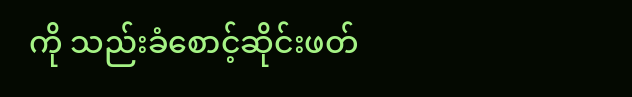ကို သည်းခံစောင့်ဆိုင်းဖတ်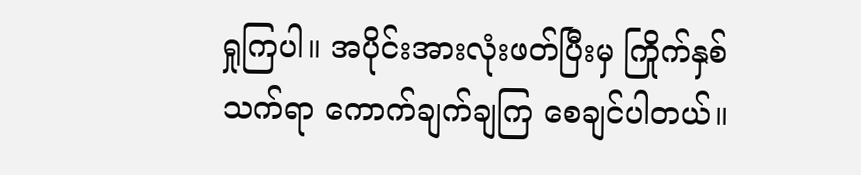ရှုကြပါ။ အပိုင်းအားလုံးဖတ်ပြီးမှ ကြိုက်နှစ်သက်ရာ ကောက်ချက်ချကြ စေချင်ပါတယ်။